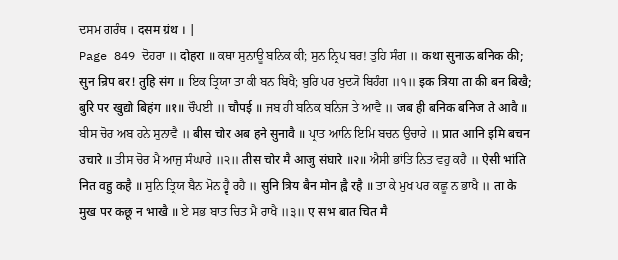ਦਸਮ ਗਰੰਥ । दसम ग्रंथ । |
Page 849 ਦੋਹਰਾ ॥ दोहरा ॥ ਕਥਾ ਸੁਨਾਊ ਬਨਿਕ ਕੀ; ਸੁਨ ਨ੍ਰਿਪ ਬਰ! ਤੁਹਿ ਸੰਗ ॥ कथा सुनाऊ बनिक की; सुन न्रिप बर! तुहि संग ॥ ਇਕ ਤ੍ਰਿਯਾ ਤਾ ਕੀ ਬਨ ਬਿਖੈ; ਬੁਰਿ ਪਰ ਖੁਦ੍ਯੋ ਬਿਹੰਗ ॥੧॥ इक त्रिया ता की बन बिखै; बुरि पर खुद्यो बिहंग ॥१॥ ਚੌਪਈ ॥ चौपई ॥ ਜਬ ਹੀ ਬਨਿਕ ਬਨਿਜ ਤੇ ਆਵੈ ॥ जब ही बनिक बनिज ते आवै ॥ ਬੀਸ ਚੋਰ ਅਬ ਹਨੇ ਸੁਨਾਵੈ ॥ बीस चोर अब हने सुनावै ॥ ਪ੍ਰਾਤ ਆਨਿ ਇਮਿ ਬਚਨ ਉਚਾਰੇ ॥ प्रात आनि इमि बचन उचारे ॥ ਤੀਸ ਚੋਰ ਮੈ ਆਜੁ ਸੰਘਾਰੇ ॥੨॥ तीस चोर मै आजु संघारे ॥२॥ ਐਸੀ ਭਾਂਤਿ ਨਿਤ ਵਹੁ ਕਹੈ ॥ ऐसी भांति नित वहु कहै ॥ ਸੁਨਿ ਤ੍ਰਿਯ ਬੈਨ ਮੋਨ ਹ੍ਵੈ ਰਹੈ ॥ सुनि त्रिय बैन मोन ह्वै रहै ॥ ਤਾ ਕੇ ਮੁਖ ਪਰ ਕਛੂ ਨ ਭਾਖੈ ॥ ता के मुख पर कछू न भाखै ॥ ਏ ਸਭ ਬਾਤ ਚਿਤ ਮੈ ਰਾਖੈ ॥੩॥ ए सभ बात चित मै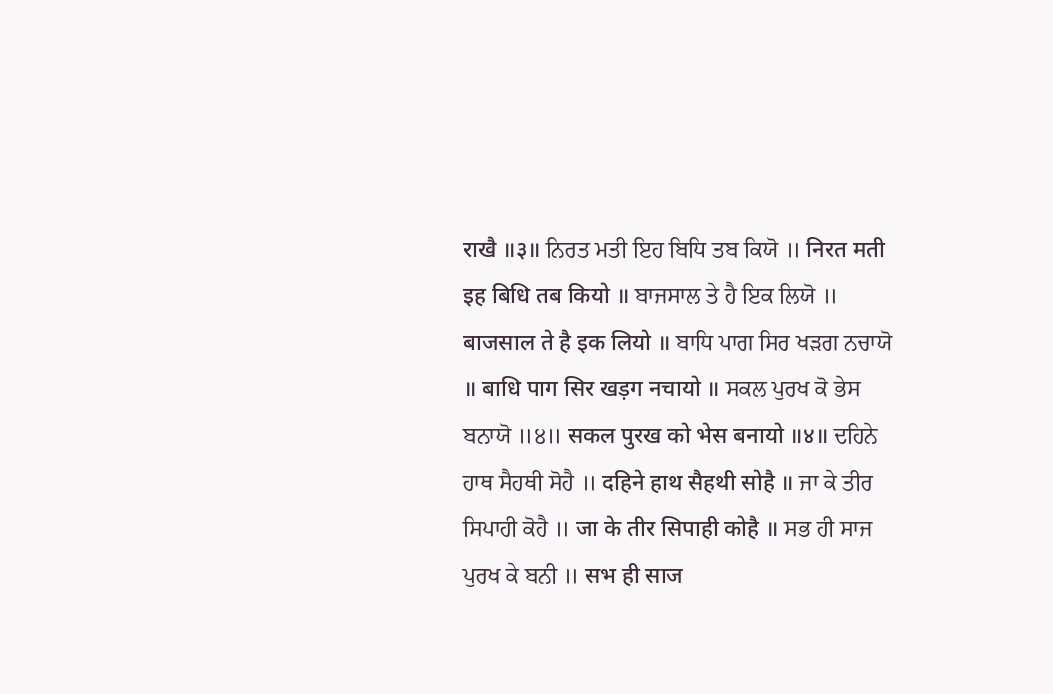राखै ॥३॥ ਨਿਰਤ ਮਤੀ ਇਹ ਬਿਧਿ ਤਬ ਕਿਯੋ ॥ निरत मती इह बिधि तब कियो ॥ ਬਾਜਸਾਲ ਤੇ ਹੈ ਇਕ ਲਿਯੋ ॥ बाजसाल ते है इक लियो ॥ ਬਾਧਿ ਪਾਗ ਸਿਰ ਖੜਗ ਨਚਾਯੋ ॥ बाधि पाग सिर खड़ग नचायो ॥ ਸਕਲ ਪੁਰਖ ਕੋ ਭੇਸ ਬਨਾਯੋ ॥੪॥ सकल पुरख को भेस बनायो ॥४॥ ਦਹਿਨੇ ਹਾਥ ਸੈਹਥੀ ਸੋਹੈ ॥ दहिने हाथ सैहथी सोहै ॥ ਜਾ ਕੇ ਤੀਰ ਸਿਪਾਹੀ ਕੋਹੈ ॥ जा के तीर सिपाही कोहै ॥ ਸਭ ਹੀ ਸਾਜ ਪੁਰਖ ਕੇ ਬਨੀ ॥ सभ ही साज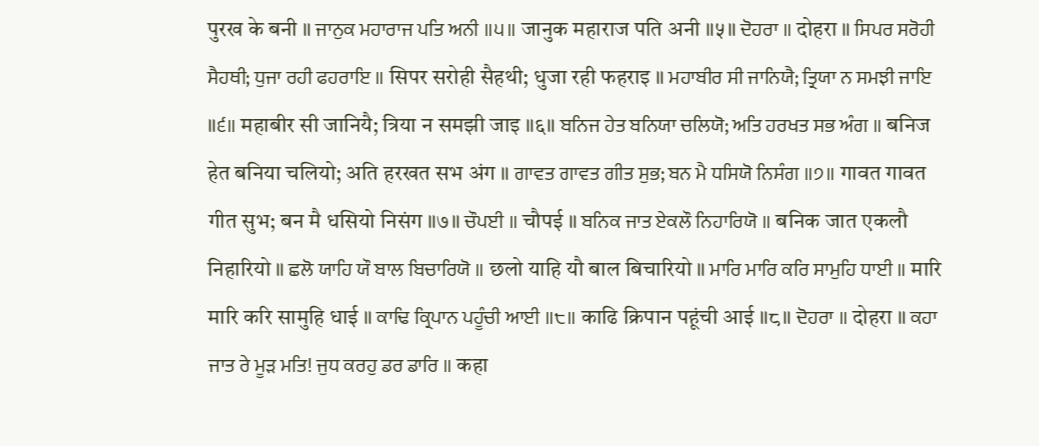पुरख के बनी ॥ ਜਾਨੁਕ ਮਹਾਰਾਜ ਪਤਿ ਅਨੀ ॥੫॥ जानुक महाराज पति अनी ॥५॥ ਦੋਹਰਾ ॥ दोहरा ॥ ਸਿਪਰ ਸਰੋਹੀ ਸੈਹਥੀ; ਧੁਜਾ ਰਹੀ ਫਹਰਾਇ ॥ सिपर सरोही सैहथी; धुजा रही फहराइ ॥ ਮਹਾਬੀਰ ਸੀ ਜਾਨਿਯੈ; ਤ੍ਰਿਯਾ ਨ ਸਮਝੀ ਜਾਇ ॥੬॥ महाबीर सी जानियै; त्रिया न समझी जाइ ॥६॥ ਬਨਿਜ ਹੇਤ ਬਨਿਯਾ ਚਲਿਯੋ; ਅਤਿ ਹਰਖਤ ਸਭ ਅੰਗ ॥ बनिज हेत बनिया चलियो; अति हरखत सभ अंग ॥ ਗਾਵਤ ਗਾਵਤ ਗੀਤ ਸੁਭ; ਬਨ ਮੈ ਧਸਿਯੋ ਨਿਸੰਗ ॥੭॥ गावत गावत गीत सुभ; बन मै धसियो निसंग ॥७॥ ਚੌਪਈ ॥ चौपई ॥ ਬਨਿਕ ਜਾਤ ਏਕਲੌ ਨਿਹਾਰਿਯੋ ॥ बनिक जात एकलौ निहारियो ॥ ਛਲੋ ਯਾਹਿ ਯੌ ਬਾਲ ਬਿਚਾਰਿਯੋ ॥ छलो याहि यौ बाल बिचारियो ॥ ਮਾਰਿ ਮਾਰਿ ਕਰਿ ਸਾਮੁਹਿ ਧਾਈ ॥ मारि मारि करि सामुहि धाई ॥ ਕਾਢਿ ਕ੍ਰਿਪਾਨ ਪਹੂੰਚੀ ਆਈ ॥੮॥ काढि क्रिपान पहूंची आई ॥८॥ ਦੋਹਰਾ ॥ दोहरा ॥ ਕਹਾ ਜਾਤ ਰੇ ਮੂੜ ਮਤਿ! ਜੁਧ ਕਰਹੁ ਡਰ ਡਾਰਿ ॥ कहा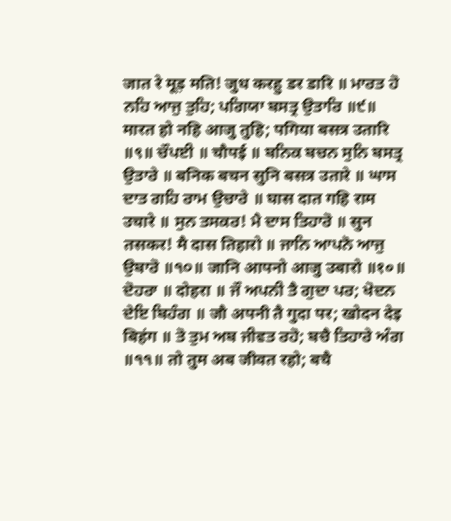जात रे मूड़ मति! जुध करहु डर डारि ॥ ਮਾਰਤ ਹੋ ਨਹਿ ਆਜੁ ਤੁਹਿ; ਪਗਿਯਾ ਬਸਤ੍ਰ ਉਤਾਰਿ ॥੯॥ मारत हो नहि आजु तुहि; पगिया बसत्र उतारि ॥९॥ ਚੌਪਈ ॥ चौपई ॥ ਬਨਿਕ ਬਚਨ ਸੁਨਿ ਬਸਤ੍ਰ ਉਤਾਰੇ ॥ बनिक बचन सुनि बसत्र उतारे ॥ ਘਾਸ ਦਾਤ ਗਹਿ ਰਾਮ ਉਚਾਰੇ ॥ घास दात गहि राम उचारे ॥ ਸੁਨ ਤਸਕਰ! ਮੈ ਦਾਸ ਤਿਹਾਰੋ ॥ सुन तसकर! मै दास तिहारो ॥ ਜਾਨਿ ਆਪਨੋ ਆਜੁ ਉਬਾਰੋ ॥੧੦॥ जानि आपनो आजु उबारो ॥१०॥ ਦੋਹਰਾ ॥ दोहरा ॥ ਜੌ ਅਪਨੀ ਤੈ ਗੁਦਾ ਪਰ; ਖੋਦਨ ਦੇਇ ਬਿਹੰਗ ॥ जौ अपनी तै गुदा पर; खोदन देइ बिहंग ॥ ਤੋ ਤੁਮ ਅਬ ਜੀਵਤ ਰਹੋ; ਬਚੈ ਤਿਹਾਰੇ ਅੰਗ ॥੧੧॥ तो तुम अब जीवत रहो; बचै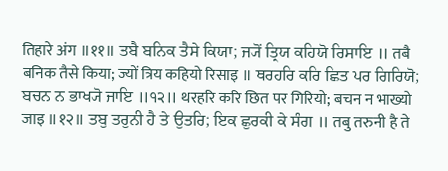तिहारे अंग ॥११॥ ਤਬੈ ਬਨਿਕ ਤੈਸੇ ਕਿਯਾ; ਜ੍ਯੋਂ ਤ੍ਰਿਯ ਕਹਿਯੋ ਰਿਸਾਇ ॥ तबै बनिक तैसे किया; ज्यों त्रिय कहियो रिसाइ ॥ ਥਰਹਰਿ ਕਰਿ ਛਿਤ ਪਰ ਗਿਰਿਯੋ; ਬਚਨ ਨ ਭਾਖ੍ਯੋ ਜਾਇ ॥੧੨॥ थरहरि करि छित पर गिरियो; बचन न भाख्यो जाइ ॥१२॥ ਤਬੁ ਤਰੁਨੀ ਹੈ ਤੇ ਉਤਰਿ; ਇਕ ਛੁਰਕੀ ਕੇ ਸੰਗ ॥ तबु तरुनी है ते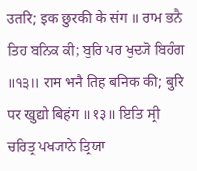उतरि; इक छुरकी के संग ॥ ਰਾਮ ਭਨੈ ਤਿਹ ਬਨਿਕ ਕੀ; ਬੁਰਿ ਪਰ ਖੁਦ੍ਯੋ ਬਿਹੰਗ ॥੧੩॥ राम भनै तिह बनिक की; बुरि पर खुद्यो बिहंग ॥१३॥ ਇਤਿ ਸ੍ਰੀ ਚਰਿਤ੍ਰ ਪਖ੍ਯਾਨੇ ਤ੍ਰਿਯਾ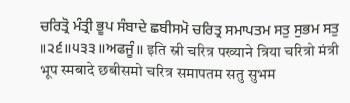ਚਰਿਤ੍ਰੋ ਮੰਤ੍ਰੀ ਭੂਪ ਸੰਬਾਦੇ ਛਬੀਸਮੋ ਚਰਿਤ੍ਰ ਸਮਾਪਤਮ ਸਤੁ ਸੁਭਮ ਸਤੁ ॥੨੬॥੫੩੩॥ਅਫਜੂੰ॥ इति स्री चरित्र पख्याने त्रिया चरित्रो मंत्री भूप स्मबादे छबीसमो चरित्र समापतम सतु सुभम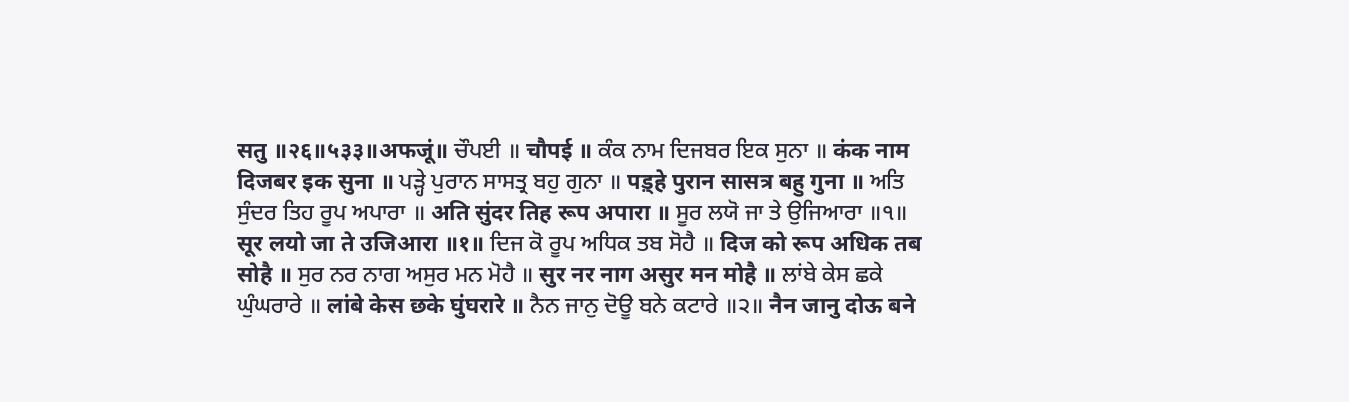सतु ॥२६॥५३३॥अफजूं॥ ਚੌਪਈ ॥ चौपई ॥ ਕੰਕ ਨਾਮ ਦਿਜਬਰ ਇਕ ਸੁਨਾ ॥ कंक नाम दिजबर इक सुना ॥ ਪੜ੍ਹੇ ਪੁਰਾਨ ਸਾਸਤ੍ਰ ਬਹੁ ਗੁਨਾ ॥ पड़्हे पुरान सासत्र बहु गुना ॥ ਅਤਿ ਸੁੰਦਰ ਤਿਹ ਰੂਪ ਅਪਾਰਾ ॥ अति सुंदर तिह रूप अपारा ॥ ਸੂਰ ਲਯੋ ਜਾ ਤੇ ਉਜਿਆਰਾ ॥੧॥ सूर लयो जा ते उजिआरा ॥१॥ ਦਿਜ ਕੋ ਰੂਪ ਅਧਿਕ ਤਬ ਸੋਹੈ ॥ दिज को रूप अधिक तब सोहै ॥ ਸੁਰ ਨਰ ਨਾਗ ਅਸੁਰ ਮਨ ਮੋਹੈ ॥ सुर नर नाग असुर मन मोहै ॥ ਲਾਂਬੇ ਕੇਸ ਛਕੇ ਘੁੰਘਰਾਰੇ ॥ लांबे केस छके घुंघरारे ॥ ਨੈਨ ਜਾਨੁ ਦੋਊ ਬਨੇ ਕਟਾਰੇ ॥੨॥ नैन जानु दोऊ बने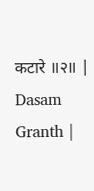कटारे ॥२॥ |
Dasam Granth |